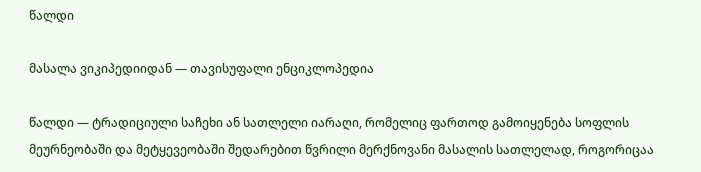წალდი

მასალა ვიკიპედიიდან — თავისუფალი ენციკლოპედია

წალდი — ტრადიციული საჩეხი ან სათლელი იარაღი, რომელიც ფართოდ გამოიყენება სოფლის მეურნეობაში და მეტყევეობაში შედარებით წვრილი მერქნოვანი მასალის სათლელად, როგორიცაა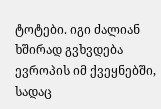ტოტები. იგი ძალიან ხშირად გვხვდება ევროპის იმ ქვეყნებში, სადაც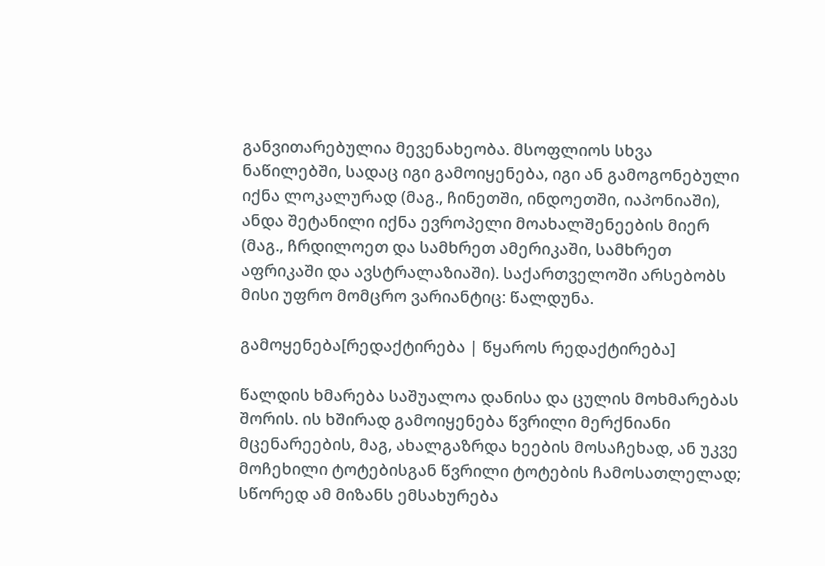განვითარებულია მევენახეობა. მსოფლიოს სხვა ნაწილებში, სადაც იგი გამოიყენება, იგი ან გამოგონებული იქნა ლოკალურად (მაგ., ჩინეთში, ინდოეთში, იაპონიაში), ანდა შეტანილი იქნა ევროპელი მოახალშენეების მიერ (მაგ., ჩრდილოეთ და სამხრეთ ამერიკაში, სამხრეთ აფრიკაში და ავსტრალაზიაში). საქართველოში არსებობს მისი უფრო მომცრო ვარიანტიც: წალდუნა.

გამოყენება[რედაქტირება | წყაროს რედაქტირება]

წალდის ხმარება საშუალოა დანისა და ცულის მოხმარებას შორის. ის ხშირად გამოიყენება წვრილი მერქნიანი მცენარეების, მაგ, ახალგაზრდა ხეების მოსაჩეხად, ან უკვე მოჩეხილი ტოტებისგან წვრილი ტოტების ჩამოსათლელად; სწორედ ამ მიზანს ემსახურება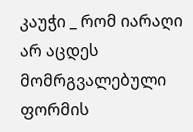კაუჭი _ რომ იარაღი არ აცდეს მომრგვალებული ფორმის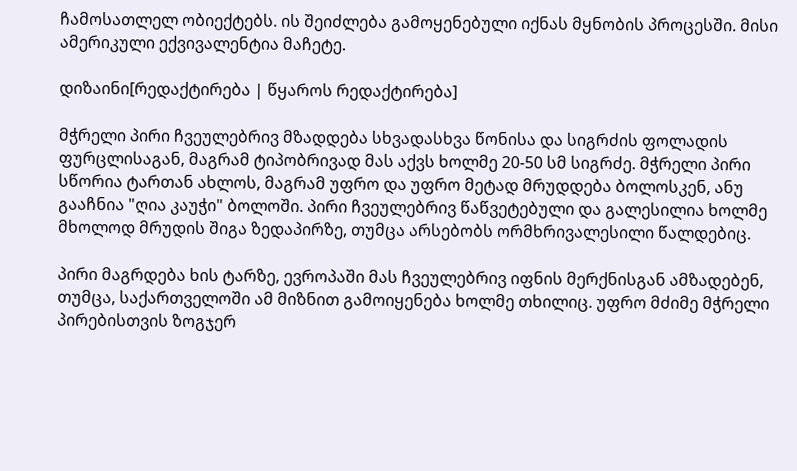ჩამოსათლელ ობიექტებს. ის შეიძლება გამოყენებული იქნას მყნობის პროცესში. მისი ამერიკული ექვივალენტია მაჩეტე.

დიზაინი[რედაქტირება | წყაროს რედაქტირება]

მჭრელი პირი ჩვეულებრივ მზადდება სხვადასხვა წონისა და სიგრძის ფოლადის ფურცლისაგან, მაგრამ ტიპობრივად მას აქვს ხოლმე 20-50 სმ სიგრძე. მჭრელი პირი სწორია ტართან ახლოს, მაგრამ უფრო და უფრო მეტად მრუდდება ბოლოსკენ, ანუ გააჩნია "ღია კაუჭი" ბოლოში. პირი ჩვეულებრივ წაწვეტებული და გალესილია ხოლმე მხოლოდ მრუდის შიგა ზედაპირზე, თუმცა არსებობს ორმხრივალესილი წალდებიც.

პირი მაგრდება ხის ტარზე, ევროპაში მას ჩვეულებრივ იფნის მერქნისგან ამზადებენ, თუმცა, საქართველოში ამ მიზნით გამოიყენება ხოლმე თხილიც. უფრო მძიმე მჭრელი პირებისთვის ზოგჯერ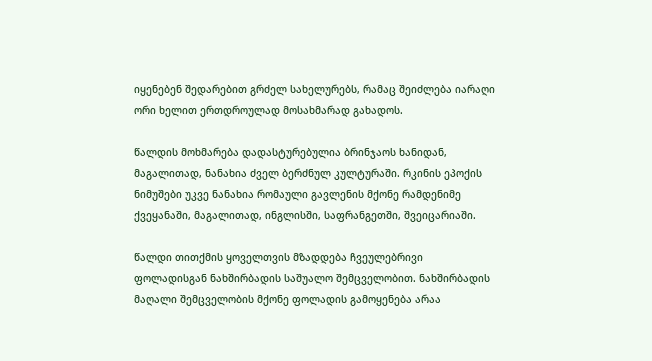იყენებენ შედარებით გრძელ სახელურებს, რამაც შეიძლება იარაღი ორი ხელით ერთდროულად მოსახმარად გახადოს.

წალდის მოხმარება დადასტურებულია ბრინჯაოს ხანიდან, მაგალითად, ნანახია ძველ ბერძნულ კულტურაში. რკინის ეპოქის ნიმუშები უკვე ნანახია რომაული გავლენის მქონე რამდენიმე ქვეყანაში, მაგალითად, ინგლისში, საფრანგეთში, შვეიცარიაში.

წალდი თითქმის ყოველთვის მზადდება ჩვეულებრივი ფოლადისგან ნახშირბადის საშუალო შემცველობით. ნახშირბადის მაღალი შემცველობის მქონე ფოლადის გამოყენება არაა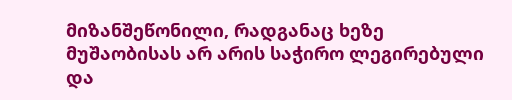მიზანშეწონილი, რადგანაც ხეზე მუშაობისას არ არის საჭირო ლეგირებული და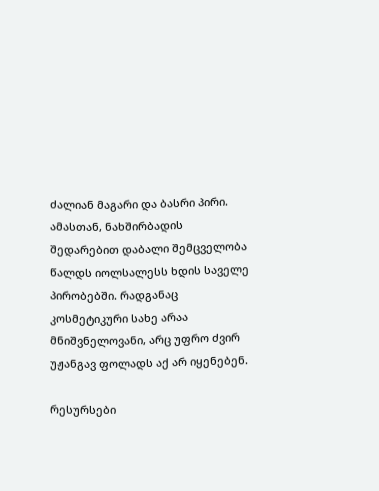ძალიან მაგარი და ბასრი პირი. ამასთან, ნახშირბადის შედარებით დაბალი შემცველობა წალდს იოლსალესს ხდის საველე პირობებში. რადგანაც კოსმეტიკური სახე არაა მნიშვნელოვანი, არც უფრო ძვირ უჟანგავ ფოლადს აქ არ იყენებენ.

რესურსები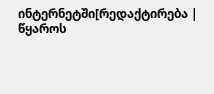ინტერნეტში[რედაქტირება | წყაროს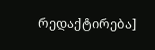რედაქტირება]